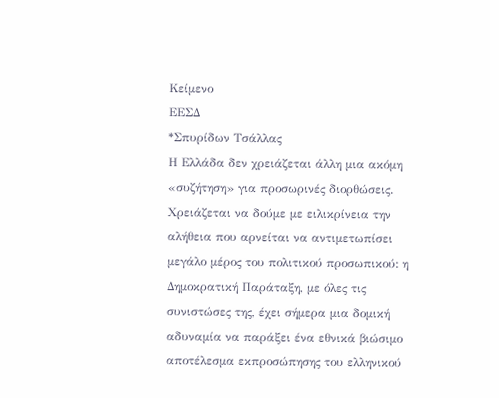Κείμενο
ΕΕΣΔ
*Σπυρίδων Τσάλλας
Η Ελλάδα δεν χρειάζεται άλλη μια ακόμη «συζήτηση» για προσωρινές διορθώσεις.
Χρειάζεται να δούμε με ειλικρίνεια την αλήθεια που αρνείται να αντιμετωπίσει μεγάλο μέρος του πολιτικού προσωπικού: η Δημοκρατική Παράταξη, με όλες τις συνιστώσες της, έχει σήμερα μια δομική αδυναμία να παράξει ένα εθνικά βιώσιμο αποτέλεσμα εκπροσώπησης του ελληνικού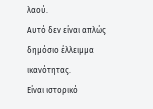λαού.
Αυτό δεν είναι απλώς δημόσιο έλλειμμα ικανότητας.
Είναι ιστορικό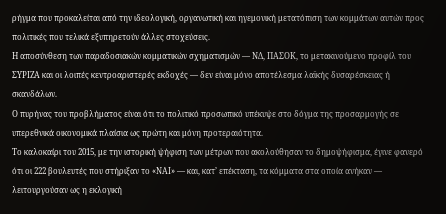ρήγμα που προκαλείται από την ιδεολογική, οργανωτική και ηγεμονική μετατόπιση των κομμάτων αυτών προς πολιτικές που τελικά εξυπηρετούν άλλες στοχεύσεις.
Η αποσύνθεση των παραδοσιακών κομματικών σχηματισμών — ΝΔ, ΠΑΣΟΚ, το μετακινούμενο προφίλ του ΣΥΡΙΖΑ και οι λοιπές κεντροαριστερές εκδοχές — δεν είναι μόνο αποτέλεσμα λαϊκής δυσαρέσκειας ή σκανδάλων.
Ο πυρήνας του προβλήματος είναι ότι το πολιτικό προσωπικό υπέκυψε στο δόγμα της προσαρμογής σε υπερεθνικά οικονομικά πλαίσια ως πρώτη και μόνη προτεραιότητα.
Το καλοκαίρι του 2015, με την ιστορική ψήφιση των μέτρων που ακολούθησαν το δημοψήφισμα, έγινε φανερό ότι οι 222 βουλευτές που στήριξαν το «ΝΑΙ» — και, κατ’ επέκταση, τα κόμματα στα οποία ανήκαν — λειτουργούσαν ως η εκλογική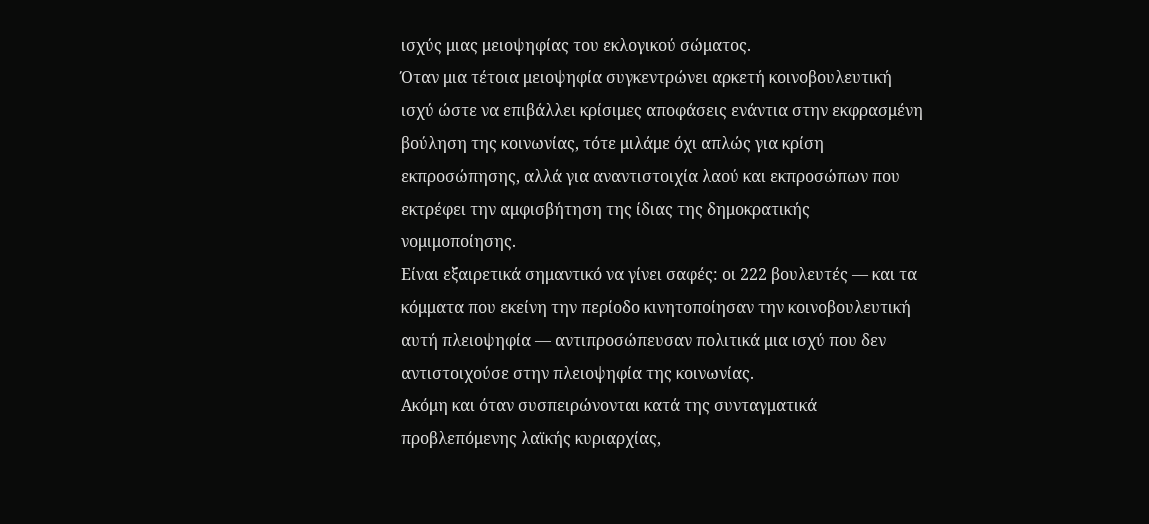ισχύς μιας μειοψηφίας του εκλογικού σώματος.
Όταν μια τέτοια μειοψηφία συγκεντρώνει αρκετή κοινοβουλευτική ισχύ ώστε να επιβάλλει κρίσιμες αποφάσεις ενάντια στην εκφρασμένη βούληση της κοινωνίας, τότε μιλάμε όχι απλώς για κρίση εκπροσώπησης, αλλά για αναντιστοιχία λαού και εκπροσώπων που εκτρέφει την αμφισβήτηση της ίδιας της δημοκρατικής νομιμοποίησης.
Είναι εξαιρετικά σημαντικό να γίνει σαφές: οι 222 βουλευτές — και τα κόμματα που εκείνη την περίοδο κινητοποίησαν την κοινοβουλευτική αυτή πλειοψηφία — αντιπροσώπευσαν πολιτικά μια ισχύ που δεν αντιστοιχούσε στην πλειοψηφία της κοινωνίας.
Ακόμη και όταν συσπειρώνονται κατά της συνταγματικά προβλεπόμενης λαϊκής κυριαρχίας,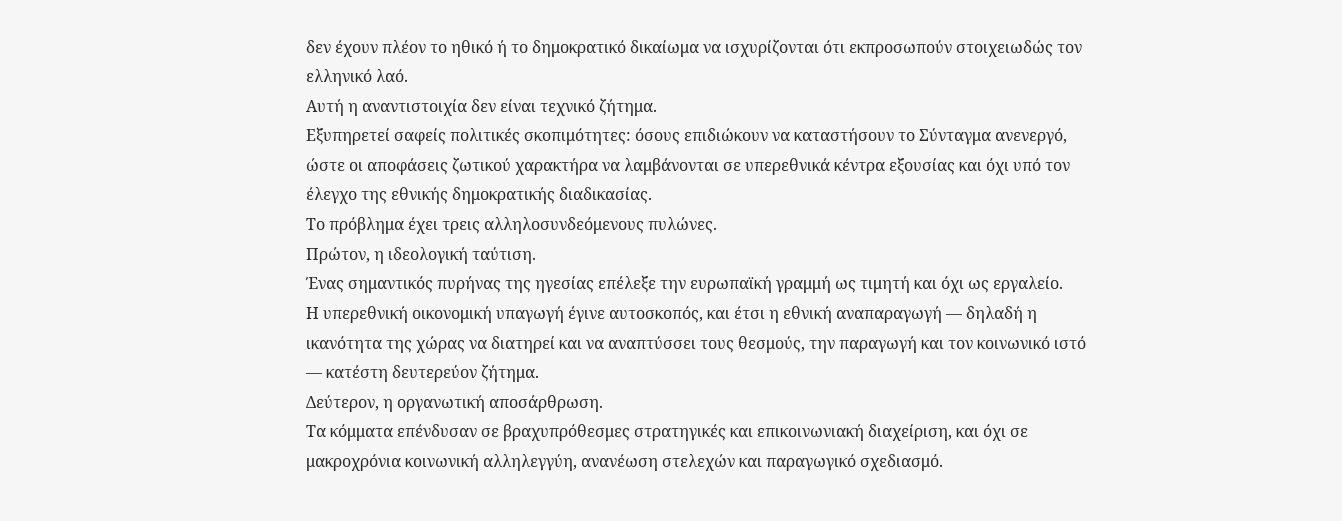δεν έχουν πλέον το ηθικό ή το δημοκρατικό δικαίωμα να ισχυρίζονται ότι εκπροσωπούν στοιχειωδώς τον ελληνικό λαό.
Αυτή η αναντιστοιχία δεν είναι τεχνικό ζήτημα.
Εξυπηρετεί σαφείς πολιτικές σκοπιμότητες: όσους επιδιώκουν να καταστήσουν το Σύνταγμα ανενεργό, ώστε οι αποφάσεις ζωτικού χαρακτήρα να λαμβάνονται σε υπερεθνικά κέντρα εξουσίας και όχι υπό τον έλεγχο της εθνικής δημοκρατικής διαδικασίας.
Το πρόβλημα έχει τρεις αλληλοσυνδεόμενους πυλώνες.
Πρώτον, η ιδεολογική ταύτιση.
Ένας σημαντικός πυρήνας της ηγεσίας επέλεξε την ευρωπαϊκή γραμμή ως τιμητή και όχι ως εργαλείο.
Η υπερεθνική οικονομική υπαγωγή έγινε αυτοσκοπός, και έτσι η εθνική αναπαραγωγή — δηλαδή η ικανότητα της χώρας να διατηρεί και να αναπτύσσει τους θεσμούς, την παραγωγή και τον κοινωνικό ιστό — κατέστη δευτερεύον ζήτημα.
Δεύτερον, η οργανωτική αποσάρθρωση.
Τα κόμματα επένδυσαν σε βραχυπρόθεσμες στρατηγικές και επικοινωνιακή διαχείριση, και όχι σε μακροχρόνια κοινωνική αλληλεγγύη, ανανέωση στελεχών και παραγωγικό σχεδιασμό.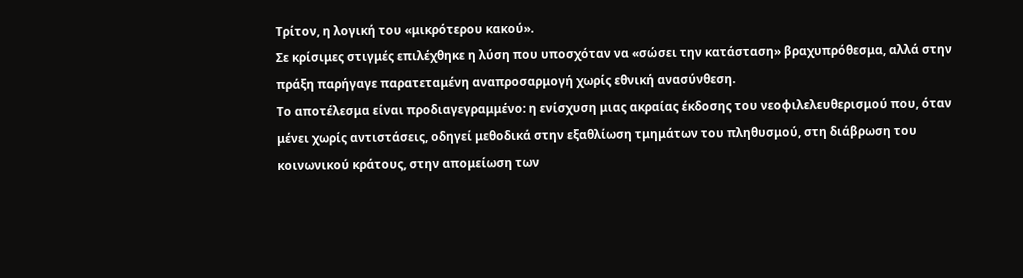Τρίτον, η λογική του «μικρότερου κακού».
Σε κρίσιμες στιγμές επιλέχθηκε η λύση που υποσχόταν να «σώσει την κατάσταση» βραχυπρόθεσμα, αλλά στην πράξη παρήγαγε παρατεταμένη αναπροσαρμογή χωρίς εθνική ανασύνθεση.
Το αποτέλεσμα είναι προδιαγεγραμμένο: η ενίσχυση μιας ακραίας έκδοσης του νεοφιλελευθερισμού που, όταν μένει χωρίς αντιστάσεις, οδηγεί μεθοδικά στην εξαθλίωση τμημάτων του πληθυσμού, στη διάβρωση του κοινωνικού κράτους, στην απομείωση των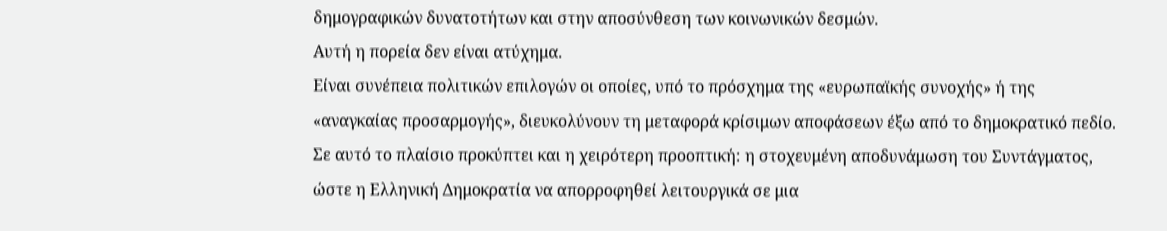δημογραφικών δυνατοτήτων και στην αποσύνθεση των κοινωνικών δεσμών.
Αυτή η πορεία δεν είναι ατύχημα.
Είναι συνέπεια πολιτικών επιλογών οι οποίες, υπό το πρόσχημα της «ευρωπαϊκής συνοχής» ή της «αναγκαίας προσαρμογής», διευκολύνουν τη μεταφορά κρίσιμων αποφάσεων έξω από το δημοκρατικό πεδίο.
Σε αυτό το πλαίσιο προκύπτει και η χειρότερη προοπτική: η στοχευμένη αποδυνάμωση του Συντάγματος, ώστε η Ελληνική Δημοκρατία να απορροφηθεί λειτουργικά σε μια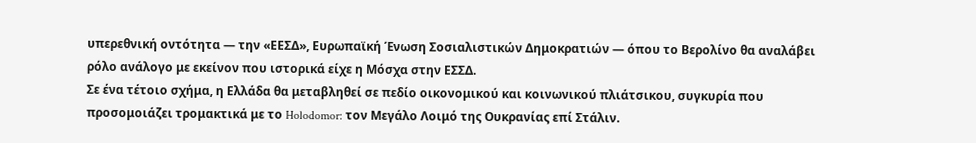υπερεθνική οντότητα — την «ΕΕΣΔ», Ευρωπαϊκή Ένωση Σοσιαλιστικών Δημοκρατιών — όπου το Βερολίνο θα αναλάβει ρόλο ανάλογο με εκείνον που ιστορικά είχε η Μόσχα στην ΕΣΣΔ.
Σε ένα τέτοιο σχήμα, η Ελλάδα θα μεταβληθεί σε πεδίο οικονομικού και κοινωνικού πλιάτσικου, συγκυρία που προσομοιάζει τρομακτικά με το Holodomor: τον Μεγάλο Λοιμό της Ουκρανίας επί Στάλιν.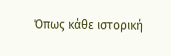Όπως κάθε ιστορική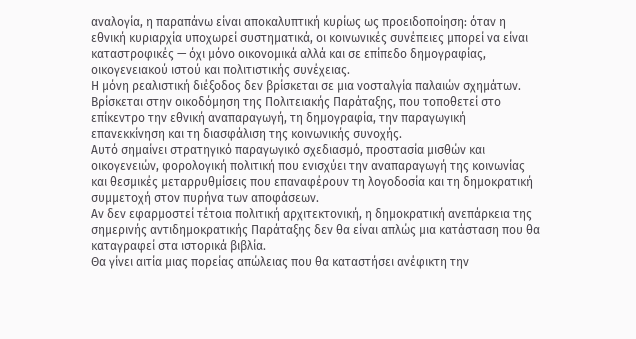αναλογία, η παραπάνω είναι αποκαλυπτική κυρίως ως προειδοποίηση: όταν η εθνική κυριαρχία υποχωρεί συστηματικά, οι κοινωνικές συνέπειες μπορεί να είναι καταστροφικές — όχι μόνο οικονομικά αλλά και σε επίπεδο δημογραφίας, οικογενειακού ιστού και πολιτιστικής συνέχειας.
Η μόνη ρεαλιστική διέξοδος δεν βρίσκεται σε μια νοσταλγία παλαιών σχημάτων.
Βρίσκεται στην οικοδόμηση της Πολιτειακής Παράταξης, που τοποθετεί στο επίκεντρο την εθνική αναπαραγωγή, τη δημογραφία, την παραγωγική επανεκκίνηση και τη διασφάλιση της κοινωνικής συνοχής.
Αυτό σημαίνει στρατηγικό παραγωγικό σχεδιασμό, προστασία μισθών και οικογενειών, φορολογική πολιτική που ενισχύει την αναπαραγωγή της κοινωνίας και θεσμικές μεταρρυθμίσεις που επαναφέρουν τη λογοδοσία και τη δημοκρατική συμμετοχή στον πυρήνα των αποφάσεων.
Αν δεν εφαρμοστεί τέτοια πολιτική αρχιτεκτονική, η δημοκρατική ανεπάρκεια της σημερινής αντιδημοκρατικής Παράταξης δεν θα είναι απλώς μια κατάσταση που θα καταγραφεί στα ιστορικά βιβλία.
Θα γίνει αιτία μιας πορείας απώλειας που θα καταστήσει ανέφικτη την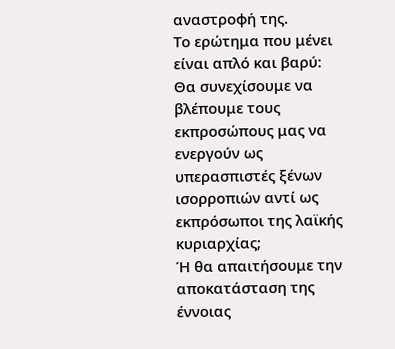αναστροφή της.
Το ερώτημα που μένει είναι απλό και βαρύ:
Θα συνεχίσουμε να βλέπουμε τους εκπροσώπους μας να ενεργούν ως υπερασπιστές ξένων ισορροπιών αντί ως εκπρόσωποι της λαϊκής κυριαρχίας;
Ή θα απαιτήσουμε την αποκατάσταση της έννοιας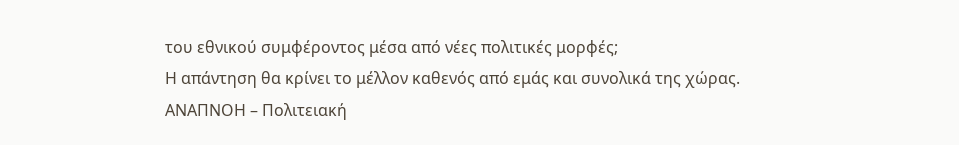του εθνικού συμφέροντος μέσα από νέες πολιτικές μορφές;
Η απάντηση θα κρίνει το μέλλον καθενός από εμάς και συνολικά της χώρας.
ΑΝΑΠΝΟΗ – Πολιτειακή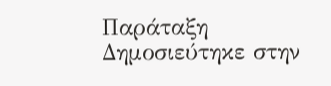Παράταξη
Δημοσιεύτηκε στην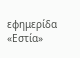εφημερίδα «Εστία»